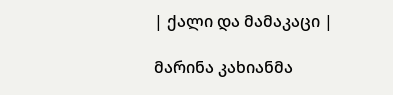| ქალი და მამაკაცი |

მარინა კახიანმა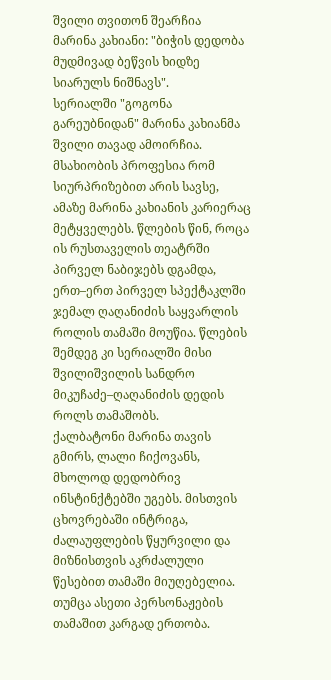შვილი თვითონ შეარჩია
მარინა კახიანი: "ბიჭის დედობა მუდმივად ბეწვის ხიდზე სიარულს ნიშნავს".
სერიალში "გოგონა გარეუბნიდან" მარინა კახიანმა შვილი თავად ამოირჩია. მსახიობის პროფესია რომ სიურპრიზებით არის სავსე, ამაზე მარინა კახიანის კარიერაც მეტყველებს. წლების წინ, როცა ის რუსთაველის თეატრში პირველ ნაბიჯებს დგამდა, ერთ–ერთ პირველ სპექტაკლში ჯემალ ღაღანიძის საყვარლის როლის თამაში მოუწია. წლების შემდეგ კი სერიალში მისი შვილიშვილის სანდრო მიკუჩაძე–ღაღანიძის დედის როლს თამაშობს.
ქალბატონი მარინა თავის გმირს, ლალი ჩიქოვანს, მხოლოდ დედობრივ ინსტინქტებში უგებს. მისთვის ცხოვრებაში ინტრიგა, ძალაუფლების წყურვილი და მიზნისთვის აკრძალული წესებით თამაში მიუღებელია. თუმცა ასეთი პერსონაჟების თამაშით კარგად ერთობა.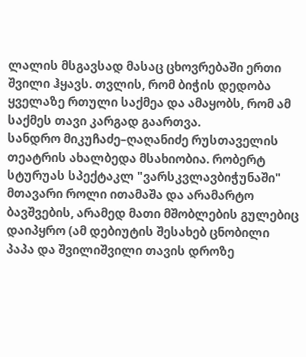ლალის მსგავსად მასაც ცხოვრებაში ერთი შვილი ჰყავს. თვლის, რომ ბიჭის დედობა ყველაზე რთული საქმეა და ამაყობს, რომ ამ საქმეს თავი კარგად გაართვა.
სანდრო მიკუჩაძე–ღაღანიძე რუსთაველის თეატრის ახალბედა მსახიობია. რობერტ სტურუას სპექტაკლ "ვარსკვლავბიჭუნაში" მთავარი როლი ითამაშა და არამარტო ბავშვების, არამედ მათი მშობლების გულებიც დაიპყრო (ამ დებიუტის შესახებ ცნობილი პაპა და შვილიშვილი თავის დროზე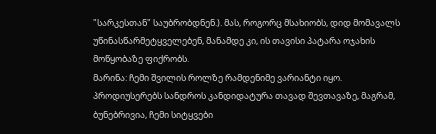"სარკესთან" საუბრობდნენ.). მას, როგორც მსახიობს, დიდ მომავალს უწინასწარმეტყველებენ, მანამდე კი, ის თავისი პატარა ოჯახის მოწყობაზე ფიქრობს.
მარინა: ჩემი შვილის როლზე რამდენიმე ვარიანტი იყო. პროდიუსერებს სანდროს კანდიდატურა თავად შევთავაზე, მაგრამ, ბუნებრივია, ჩემი სიტყვები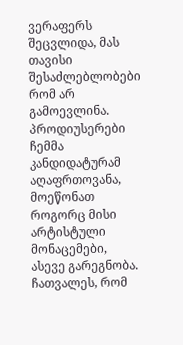ვერაფერს შეცვლიდა, მას თავისი შესაძლებლობები რომ არ გამოევლინა. პროდიუსერები ჩემმა კანდიდატურამ აღაფრთოვანა, მოეწონათ როგორც მისი არტისტული მონაცემები, ასევე გარეგნობა. ჩათვალეს, რომ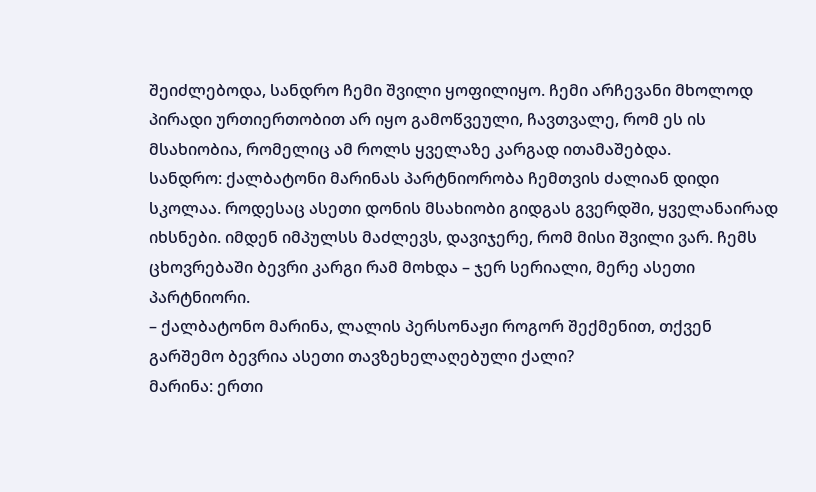შეიძლებოდა, სანდრო ჩემი შვილი ყოფილიყო. ჩემი არჩევანი მხოლოდ პირადი ურთიერთობით არ იყო გამოწვეული, ჩავთვალე, რომ ეს ის მსახიობია, რომელიც ამ როლს ყველაზე კარგად ითამაშებდა.
სანდრო: ქალბატონი მარინას პარტნიორობა ჩემთვის ძალიან დიდი სკოლაა. როდესაც ასეთი დონის მსახიობი გიდგას გვერდში, ყველანაირად იხსნები. იმდენ იმპულსს მაძლევს, დავიჯერე, რომ მისი შვილი ვარ. ჩემს ცხოვრებაში ბევრი კარგი რამ მოხდა – ჯერ სერიალი, მერე ასეთი პარტნიორი.
– ქალბატონო მარინა, ლალის პერსონაჟი როგორ შექმენით, თქვენ გარშემო ბევრია ასეთი თავზეხელაღებული ქალი?
მარინა: ერთი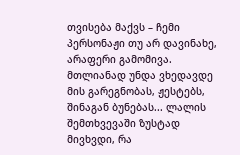თვისება მაქვს – ჩემი პერსონაჟი თუ არ დავინახე, არაფერი გამომივა. მთლიანად უნდა ვხედავდე მის გარეგნობას, ჟესტებს, შინაგან ბუნებას... ლალის შემთხვევაში ზუსტად მივხვდი, რა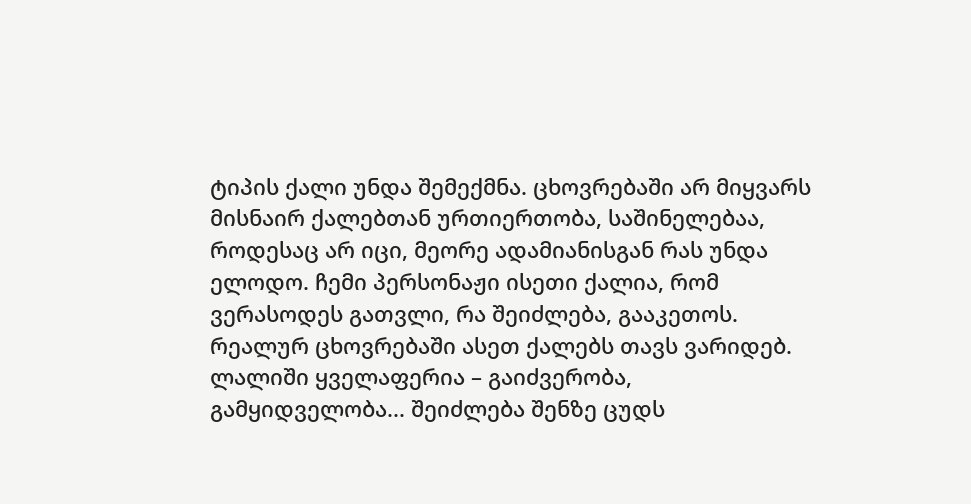ტიპის ქალი უნდა შემექმნა. ცხოვრებაში არ მიყვარს მისნაირ ქალებთან ურთიერთობა, საშინელებაა, როდესაც არ იცი, მეორე ადამიანისგან რას უნდა ელოდო. ჩემი პერსონაჟი ისეთი ქალია, რომ ვერასოდეს გათვლი, რა შეიძლება, გააკეთოს. რეალურ ცხოვრებაში ასეთ ქალებს თავს ვარიდებ. ლალიში ყველაფერია – გაიძვერობა, გამყიდველობა... შეიძლება შენზე ცუდს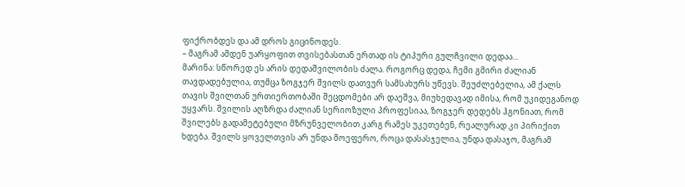ფიქრობდეს და ამ დროს გიცინოდეს.
– მაგრამ ამდენ უარყოფით თვისებასთან ერთად ის ტიპური გულჩვილი დედაა...
მარინა: სწორედ ეს არის დედაშვილობის ძალა. როგორც დედა, ჩემი გმირი ძალიან თავდადებულია, თუმცა ზოგჯერ შვილს დათვურ სამსახურს უწევს. შეუძლებელია, ამ ქალს თავის შვილთან ურთიერთობაში შეცდომები არ დაეშვა, მიუხედავად იმისა, რომ უკიდეგანოდ უყვარს. შვილის აღზრდა ძალიან სერიოზული პროფესიაა, ზოგჯერ დედებს ჰგონიათ, რომ შვილებს გადამეტებული მზრუნველობით კარგ რამეს უკეთებენ, რეალურად კი პირიქით ხდება. შვილს ყოველთვის არ უნდა მოეფერო, როცა დასასჯელია, უნდა დასაჯო, მაგრამ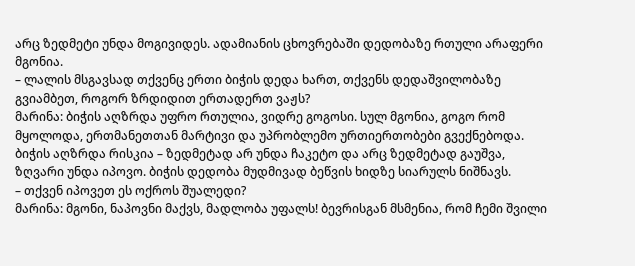არც ზედმეტი უნდა მოგივიდეს. ადამიანის ცხოვრებაში დედობაზე რთული არაფერი მგონია.
– ლალის მსგავსად თქვენც ერთი ბიჭის დედა ხართ, თქვენს დედაშვილობაზე გვიამბეთ, როგორ ზრდიდით ერთადერთ ვაჟს?
მარინა: ბიჭის აღზრდა უფრო რთულია, ვიდრე გოგოსი. სულ მგონია, გოგო რომ მყოლოდა, ერთმანეთთან მარტივი და უპრობლემო ურთიერთობები გვექნებოდა. ბიჭის აღზრდა რისკია – ზედმეტად არ უნდა ჩაკეტო და არც ზედმეტად გაუშვა, ზღვარი უნდა იპოვო. ბიჭის დედობა მუდმივად ბეწვის ხიდზე სიარულს ნიშნავს.
– თქვენ იპოვეთ ეს ოქროს შუალედი?
მარინა: მგონი, ნაპოვნი მაქვს, მადლობა უფალს! ბევრისგან მსმენია, რომ ჩემი შვილი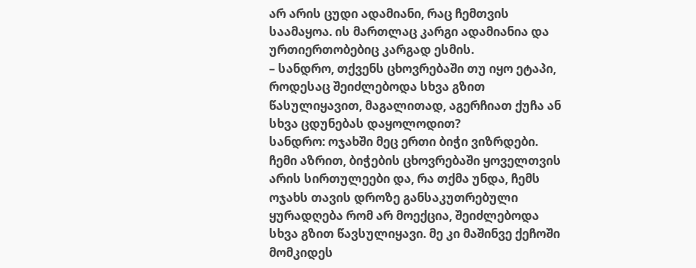არ არის ცუდი ადამიანი, რაც ჩემთვის საამაყოა. ის მართლაც კარგი ადამიანია და ურთიერთობებიც კარგად ესმის.
– სანდრო, თქვენს ცხოვრებაში თუ იყო ეტაპი, როდესაც შეიძლებოდა სხვა გზით წასულიყავით, მაგალითად, აგერჩიათ ქუჩა ან სხვა ცდუნებას დაყოლოდით?
სანდრო: ოჯახში მეც ერთი ბიჭი ვიზრდები. ჩემი აზრით, ბიჭების ცხოვრებაში ყოველთვის არის სირთულეები და, რა თქმა უნდა, ჩემს ოჯახს თავის დროზე განსაკუთრებული ყურადღება რომ არ მოექცია, შეიძლებოდა სხვა გზით წავსულიყავი. მე კი მაშინვე ქეჩოში მომკიდეს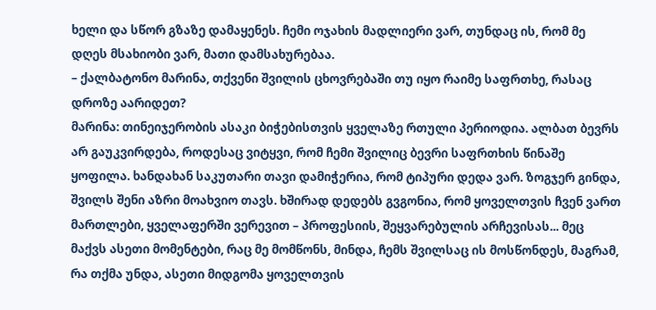ხელი და სწორ გზაზე დამაყენეს. ჩემი ოჯახის მადლიერი ვარ, თუნდაც ის, რომ მე დღეს მსახიობი ვარ, მათი დამსახურებაა.
– ქალბატონო მარინა, თქვენი შვილის ცხოვრებაში თუ იყო რაიმე საფრთხე, რასაც დროზე აარიდეთ?
მარინა: თინეიჯერობის ასაკი ბიჭებისთვის ყველაზე რთული პერიოდია. ალბათ ბევრს არ გაუკვირდება, როდესაც ვიტყვი, რომ ჩემი შვილიც ბევრი საფრთხის წინაშე ყოფილა. ხანდახან საკუთარი თავი დამიჭერია, რომ ტიპური დედა ვარ. ზოგჯერ გინდა, შვილს შენი აზრი მოახვიო თავს. ხშირად დედებს გვგონია, რომ ყოველთვის ჩვენ ვართ მართლები, ყველაფერში ვერევით – პროფესიის, შეყვარებულის არჩევისას... მეც მაქვს ასეთი მომენტები, რაც მე მომწონს, მინდა, ჩემს შვილსაც ის მოსწონდეს, მაგრამ, რა თქმა უნდა, ასეთი მიდგომა ყოველთვის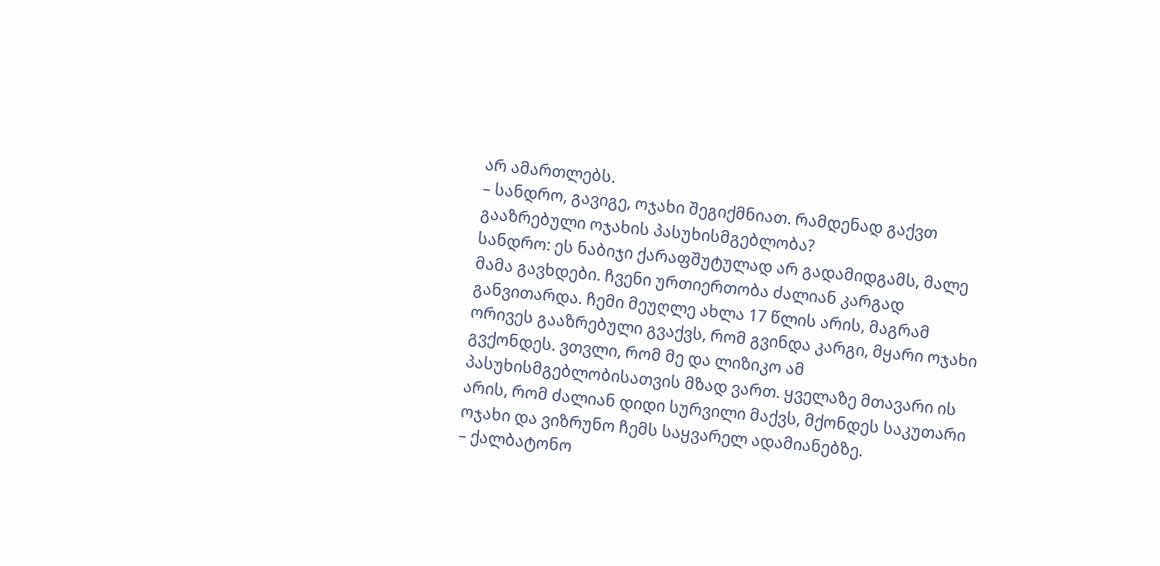არ ამართლებს.
– სანდრო, გავიგე, ოჯახი შეგიქმნიათ. რამდენად გაქვთ გააზრებული ოჯახის პასუხისმგებლობა?
სანდრო: ეს ნაბიჯი ქარაფშუტულად არ გადამიდგამს, მალე მამა გავხდები. ჩვენი ურთიერთობა ძალიან კარგად განვითარდა. ჩემი მეუღლე ახლა 17 წლის არის, მაგრამ ორივეს გააზრებული გვაქვს, რომ გვინდა კარგი, მყარი ოჯახი გვქონდეს. ვთვლი, რომ მე და ლიზიკო ამ პასუხისმგებლობისათვის მზად ვართ. ყველაზე მთავარი ის არის, რომ ძალიან დიდი სურვილი მაქვს, მქონდეს საკუთარი ოჯახი და ვიზრუნო ჩემს საყვარელ ადამიანებზე.
– ქალბატონო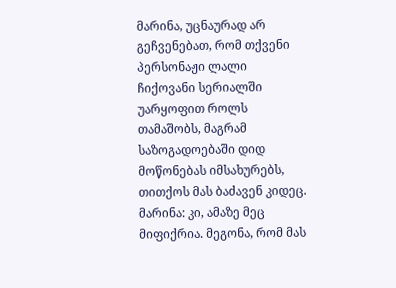მარინა, უცნაურად არ გეჩვენებათ, რომ თქვენი პერსონაჟი ლალი ჩიქოვანი სერიალში უარყოფით როლს თამაშობს, მაგრამ საზოგადოებაში დიდ მოწონებას იმსახურებს, თითქოს მას ბაძავენ კიდეც.
მარინა: კი, ამაზე მეც მიფიქრია. მეგონა, რომ მას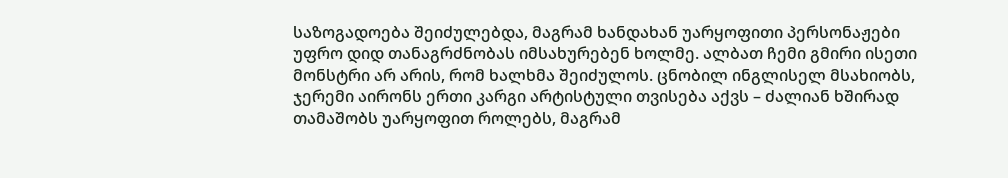საზოგადოება შეიძულებდა, მაგრამ ხანდახან უარყოფითი პერსონაჟები უფრო დიდ თანაგრძნობას იმსახურებენ ხოლმე. ალბათ ჩემი გმირი ისეთი მონსტრი არ არის, რომ ხალხმა შეიძულოს. ცნობილ ინგლისელ მსახიობს, ჯერემი აირონს ერთი კარგი არტისტული თვისება აქვს – ძალიან ხშირად თამაშობს უარყოფით როლებს, მაგრამ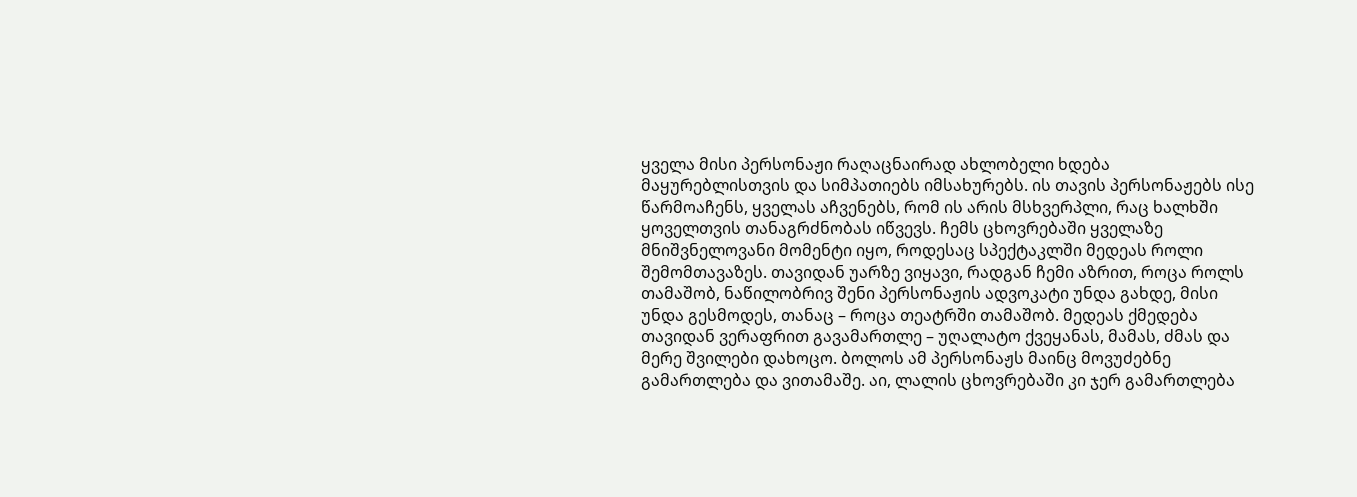ყველა მისი პერსონაჟი რაღაცნაირად ახლობელი ხდება მაყურებლისთვის და სიმპათიებს იმსახურებს. ის თავის პერსონაჟებს ისე წარმოაჩენს, ყველას აჩვენებს, რომ ის არის მსხვერპლი, რაც ხალხში ყოველთვის თანაგრძნობას იწვევს. ჩემს ცხოვრებაში ყველაზე მნიშვნელოვანი მომენტი იყო, როდესაც სპექტაკლში მედეას როლი შემომთავაზეს. თავიდან უარზე ვიყავი, რადგან ჩემი აზრით, როცა როლს თამაშობ, ნაწილობრივ შენი პერსონაჟის ადვოკატი უნდა გახდე, მისი უნდა გესმოდეს, თანაც – როცა თეატრში თამაშობ. მედეას ქმედება თავიდან ვერაფრით გავამართლე – უღალატო ქვეყანას, მამას, ძმას და მერე შვილები დახოცო. ბოლოს ამ პერსონაჟს მაინც მოვუძებნე გამართლება და ვითამაშე. აი, ლალის ცხოვრებაში კი ჯერ გამართლება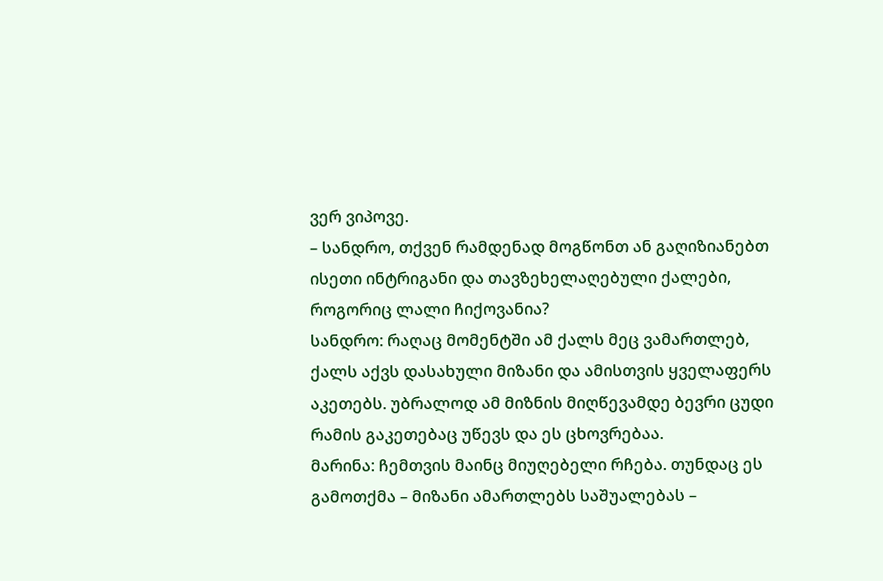ვერ ვიპოვე.
– სანდრო, თქვენ რამდენად მოგწონთ ან გაღიზიანებთ ისეთი ინტრიგანი და თავზეხელაღებული ქალები, როგორიც ლალი ჩიქოვანია?
სანდრო: რაღაც მომენტში ამ ქალს მეც ვამართლებ, ქალს აქვს დასახული მიზანი და ამისთვის ყველაფერს აკეთებს. უბრალოდ ამ მიზნის მიღწევამდე ბევრი ცუდი რამის გაკეთებაც უწევს და ეს ცხოვრებაა.
მარინა: ჩემთვის მაინც მიუღებელი რჩება. თუნდაც ეს გამოთქმა – მიზანი ამართლებს საშუალებას –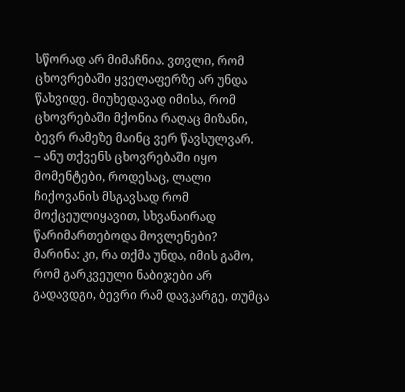სწორად არ მიმაჩნია. ვთვლი, რომ ცხოვრებაში ყველაფერზე არ უნდა წახვიდე. მიუხედავად იმისა, რომ ცხოვრებაში მქონია რაღაც მიზანი, ბევრ რამეზე მაინც ვერ წავსულვარ.
– ანუ თქვენს ცხოვრებაში იყო მომენტები, როდესაც, ლალი ჩიქოვანის მსგავსად რომ მოქცეულიყავით, სხვანაირად წარიმართებოდა მოვლენები?
მარინა: კი, რა თქმა უნდა, იმის გამო, რომ გარკვეული ნაბიჯები არ გადავდგი, ბევრი რამ დავკარგე, თუმცა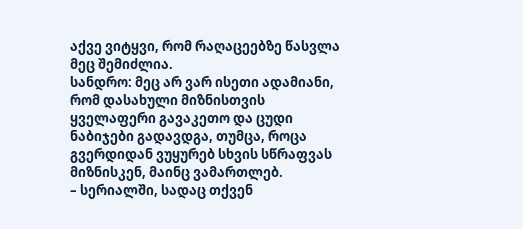აქვე ვიტყვი, რომ რაღაცეებზე წასვლა მეც შემიძლია.
სანდრო: მეც არ ვარ ისეთი ადამიანი, რომ დასახული მიზნისთვის ყველაფერი გავაკეთო და ცუდი ნაბიჯები გადავდგა, თუმცა, როცა გვერდიდან ვუყურებ სხვის სწრაფვას მიზნისკენ, მაინც ვამართლებ.
– სერიალში, სადაც თქვენ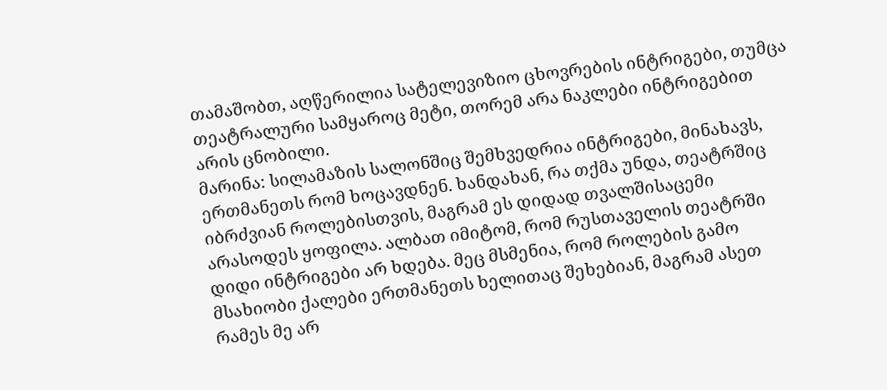თამაშობთ, აღწერილია სატელევიზიო ცხოვრების ინტრიგები, თუმცა თეატრალური სამყაროც მეტი, თორემ არა ნაკლები ინტრიგებით არის ცნობილი.
მარინა: სილამაზის სალონშიც შემხვედრია ინტრიგები, მინახავს, ერთმანეთს რომ ხოცავდნენ. ხანდახან, რა თქმა უნდა, თეატრშიც იბრძვიან როლებისთვის, მაგრამ ეს დიდად თვალშისაცემი არასოდეს ყოფილა. ალბათ იმიტომ, რომ რუსთაველის თეატრში დიდი ინტრიგები არ ხდება. მეც მსმენია, რომ როლების გამო მსახიობი ქალები ერთმანეთს ხელითაც შეხებიან, მაგრამ ასეთ რამეს მე არ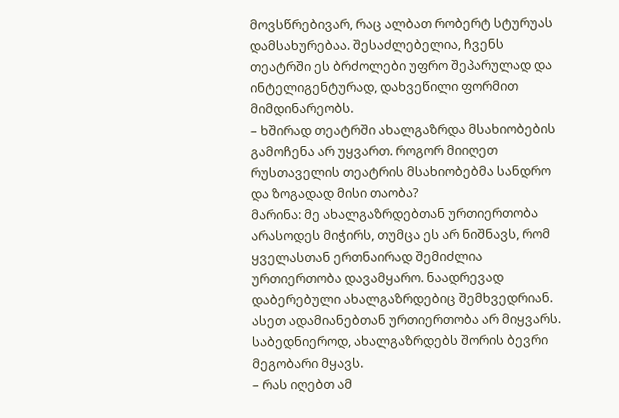მოვსწრებივარ, რაც ალბათ რობერტ სტურუას დამსახურებაა. შესაძლებელია, ჩვენს თეატრში ეს ბრძოლები უფრო შეპარულად და ინტელიგენტურად, დახვეწილი ფორმით მიმდინარეობს.
– ხშირად თეატრში ახალგაზრდა მსახიობების გამოჩენა არ უყვართ. როგორ მიიღეთ რუსთაველის თეატრის მსახიობებმა სანდრო და ზოგადად მისი თაობა?
მარინა: მე ახალგაზრდებთან ურთიერთობა არასოდეს მიჭირს, თუმცა ეს არ ნიშნავს, რომ ყველასთან ერთნაირად შემიძლია ურთიერთობა დავამყარო. ნაადრევად დაბერებული ახალგაზრდებიც შემხვედრიან. ასეთ ადამიანებთან ურთიერთობა არ მიყვარს. საბედნიეროდ, ახალგაზრდებს შორის ბევრი მეგობარი მყავს.
– რას იღებთ ამ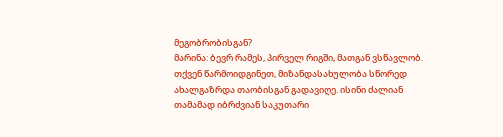მეგობრობისგან?
მარინა: ბევრ რამეს, პირველ რიგში, მათგან ვსწავლობ. თქვენ წარმოიდგინეთ, მიზანდასახულობა სწორედ ახალგაზრდა თაობისგან გადავიღე. ისინი ძალიან თამამად იბრძვიან საკუთარი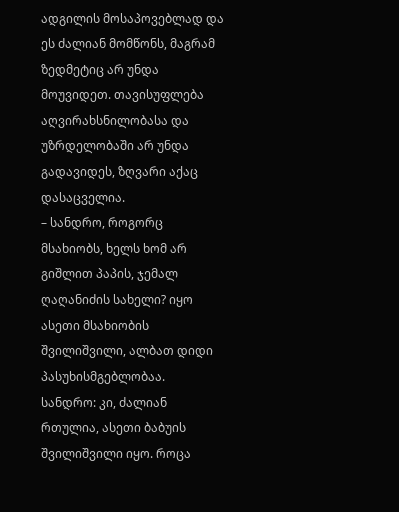ადგილის მოსაპოვებლად და ეს ძალიან მომწონს, მაგრამ ზედმეტიც არ უნდა მოუვიდეთ. თავისუფლება აღვირახსნილობასა და უზრდელობაში არ უნდა გადავიდეს, ზღვარი აქაც დასაცველია.
– სანდრო, როგორც მსახიობს, ხელს ხომ არ გიშლით პაპის, ჯემალ ღაღანიძის სახელი? იყო ასეთი მსახიობის შვილიშვილი, ალბათ დიდი პასუხისმგებლობაა.
სანდრო: კი, ძალიან რთულია, ასეთი ბაბუის შვილიშვილი იყო. როცა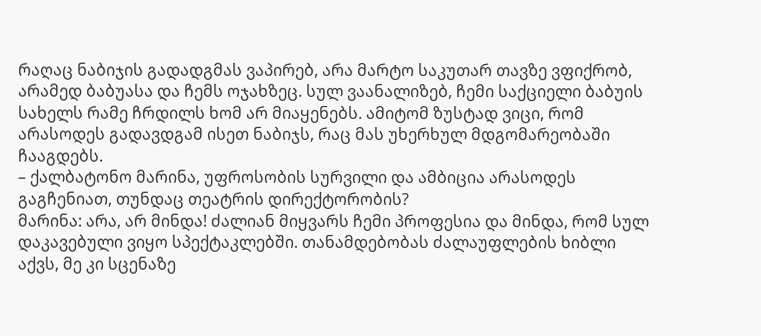რაღაც ნაბიჯის გადადგმას ვაპირებ, არა მარტო საკუთარ თავზე ვფიქრობ, არამედ ბაბუასა და ჩემს ოჯახზეც. სულ ვაანალიზებ, ჩემი საქციელი ბაბუის სახელს რამე ჩრდილს ხომ არ მიაყენებს. ამიტომ ზუსტად ვიცი, რომ არასოდეს გადავდგამ ისეთ ნაბიჯს, რაც მას უხერხულ მდგომარეობაში ჩააგდებს.
– ქალბატონო მარინა, უფროსობის სურვილი და ამბიცია არასოდეს გაგჩენიათ, თუნდაც თეატრის დირექტორობის?
მარინა: არა, არ მინდა! ძალიან მიყვარს ჩემი პროფესია და მინდა, რომ სულ დაკავებული ვიყო სპექტაკლებში. თანამდებობას ძალაუფლების ხიბლი აქვს, მე კი სცენაზე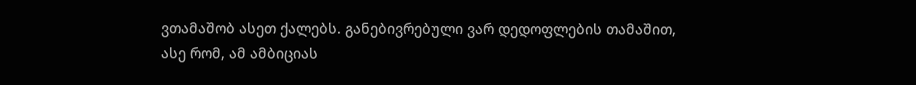ვთამაშობ ასეთ ქალებს. განებივრებული ვარ დედოფლების თამაშით, ასე რომ, ამ ამბიციას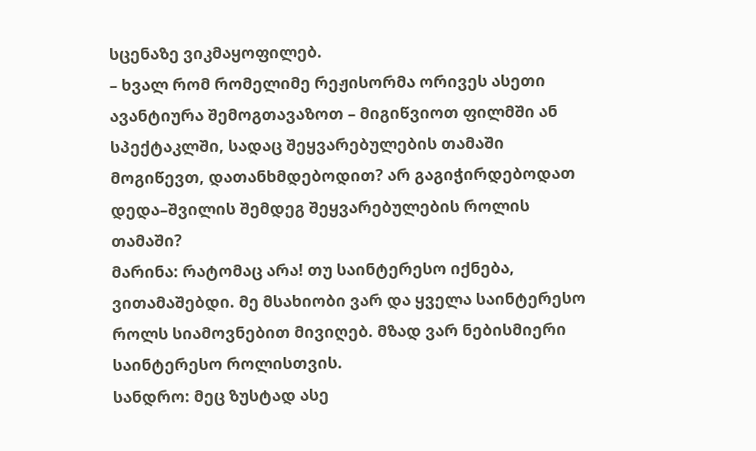სცენაზე ვიკმაყოფილებ.
– ხვალ რომ რომელიმე რეჟისორმა ორივეს ასეთი ავანტიურა შემოგთავაზოთ – მიგიწვიოთ ფილმში ან სპექტაკლში, სადაც შეყვარებულების თამაში მოგიწევთ, დათანხმდებოდით? არ გაგიჭირდებოდათ დედა–შვილის შემდეგ შეყვარებულების როლის თამაში?
მარინა: რატომაც არა! თუ საინტერესო იქნება, ვითამაშებდი. მე მსახიობი ვარ და ყველა საინტერესო როლს სიამოვნებით მივიღებ. მზად ვარ ნებისმიერი საინტერესო როლისთვის.
სანდრო: მეც ზუსტად ასე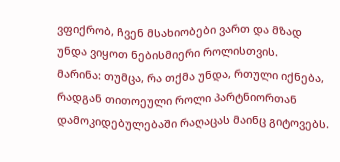ვფიქრობ, ჩვენ მსახიობები ვართ და მზად უნდა ვიყოთ ნებისმიერი როლისთვის.
მარინა: თუმცა, რა თქმა უნდა, რთული იქნება, რადგან თითოეული როლი პარტნიორთან დამოკიდებულებაში რაღაცას მაინც გიტოვებს.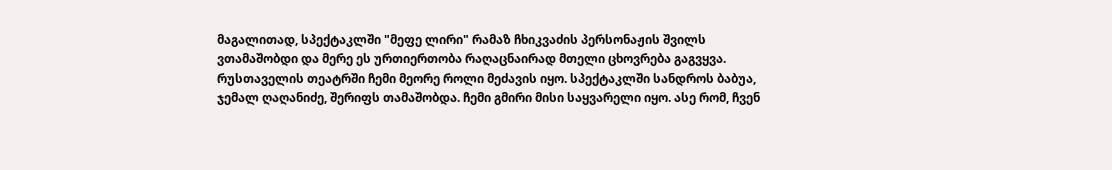მაგალითად, სპექტაკლში "მეფე ლირი" რამაზ ჩხიკვაძის პერსონაჟის შვილს ვთამაშობდი და მერე ეს ურთიერთობა რაღაცნაირად მთელი ცხოვრება გაგვყვა. რუსთაველის თეატრში ჩემი მეორე როლი მეძავის იყო. სპექტაკლში სანდროს ბაბუა, ჯემალ ღაღანიძე, შერიფს თამაშობდა. ჩემი გმირი მისი საყვარელი იყო. ასე რომ, ჩვენ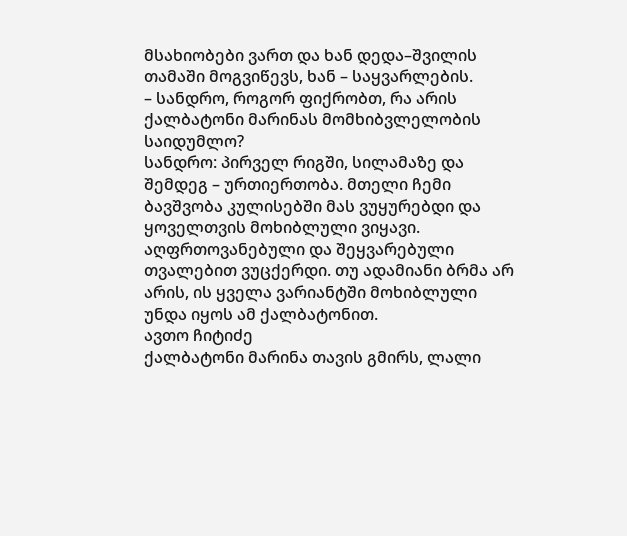მსახიობები ვართ და ხან დედა–შვილის თამაში მოგვიწევს, ხან – საყვარლების.
– სანდრო, როგორ ფიქრობთ, რა არის ქალბატონი მარინას მომხიბვლელობის საიდუმლო?
სანდრო: პირველ რიგში, სილამაზე და შემდეგ – ურთიერთობა. მთელი ჩემი ბავშვობა კულისებში მას ვუყურებდი და ყოველთვის მოხიბლული ვიყავი. აღფრთოვანებული და შეყვარებული თვალებით ვუცქერდი. თუ ადამიანი ბრმა არ არის, ის ყველა ვარიანტში მოხიბლული უნდა იყოს ამ ქალბატონით.
ავთო ჩიტიძე
ქალბატონი მარინა თავის გმირს, ლალი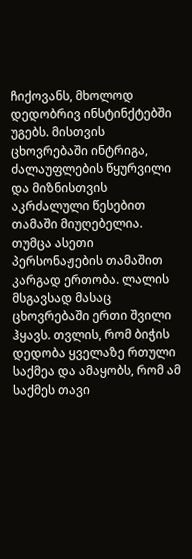ჩიქოვანს, მხოლოდ დედობრივ ინსტინქტებში უგებს. მისთვის ცხოვრებაში ინტრიგა, ძალაუფლების წყურვილი და მიზნისთვის აკრძალული წესებით თამაში მიუღებელია. თუმცა ასეთი პერსონაჟების თამაშით კარგად ერთობა. ლალის მსგავსად მასაც ცხოვრებაში ერთი შვილი ჰყავს. თვლის, რომ ბიჭის დედობა ყველაზე რთული საქმეა და ამაყობს, რომ ამ საქმეს თავი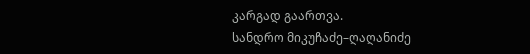კარგად გაართვა.
სანდრო მიკუჩაძე–ღაღანიძე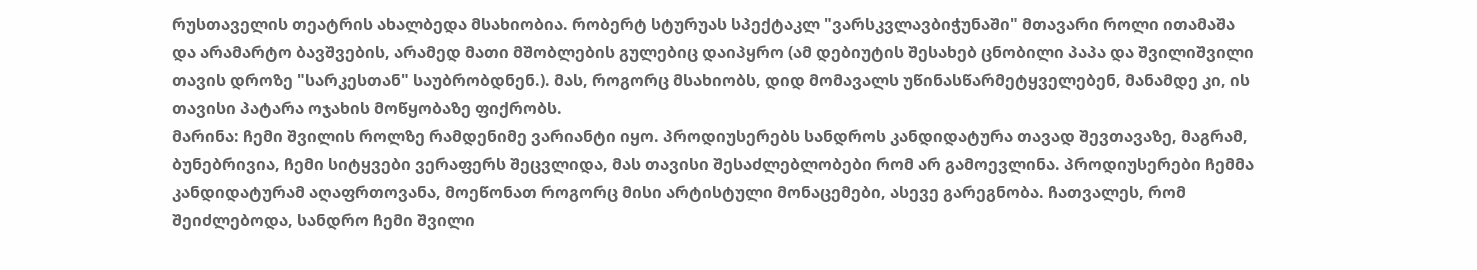რუსთაველის თეატრის ახალბედა მსახიობია. რობერტ სტურუას სპექტაკლ "ვარსკვლავბიჭუნაში" მთავარი როლი ითამაშა და არამარტო ბავშვების, არამედ მათი მშობლების გულებიც დაიპყრო (ამ დებიუტის შესახებ ცნობილი პაპა და შვილიშვილი თავის დროზე "სარკესთან" საუბრობდნენ.). მას, როგორც მსახიობს, დიდ მომავალს უწინასწარმეტყველებენ, მანამდე კი, ის თავისი პატარა ოჯახის მოწყობაზე ფიქრობს.
მარინა: ჩემი შვილის როლზე რამდენიმე ვარიანტი იყო. პროდიუსერებს სანდროს კანდიდატურა თავად შევთავაზე, მაგრამ, ბუნებრივია, ჩემი სიტყვები ვერაფერს შეცვლიდა, მას თავისი შესაძლებლობები რომ არ გამოევლინა. პროდიუსერები ჩემმა კანდიდატურამ აღაფრთოვანა, მოეწონათ როგორც მისი არტისტული მონაცემები, ასევე გარეგნობა. ჩათვალეს, რომ შეიძლებოდა, სანდრო ჩემი შვილი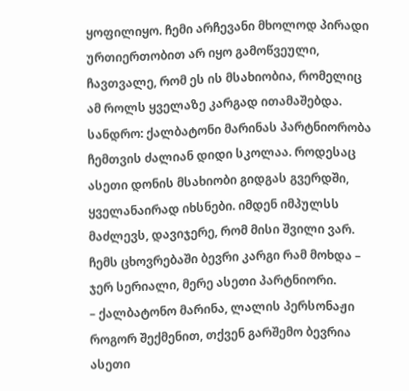ყოფილიყო. ჩემი არჩევანი მხოლოდ პირადი ურთიერთობით არ იყო გამოწვეული, ჩავთვალე, რომ ეს ის მსახიობია, რომელიც ამ როლს ყველაზე კარგად ითამაშებდა.
სანდრო: ქალბატონი მარინას პარტნიორობა ჩემთვის ძალიან დიდი სკოლაა. როდესაც ასეთი დონის მსახიობი გიდგას გვერდში, ყველანაირად იხსნები. იმდენ იმპულსს მაძლევს, დავიჯერე, რომ მისი შვილი ვარ. ჩემს ცხოვრებაში ბევრი კარგი რამ მოხდა – ჯერ სერიალი, მერე ასეთი პარტნიორი.
– ქალბატონო მარინა, ლალის პერსონაჟი როგორ შექმენით, თქვენ გარშემო ბევრია ასეთი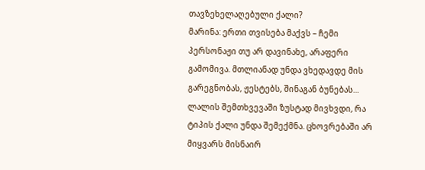თავზეხელაღებული ქალი?
მარინა: ერთი თვისება მაქვს – ჩემი პერსონაჟი თუ არ დავინახე, არაფერი გამომივა. მთლიანად უნდა ვხედავდე მის გარეგნობას, ჟესტებს, შინაგან ბუნებას... ლალის შემთხვევაში ზუსტად მივხვდი, რა ტიპის ქალი უნდა შემექმნა. ცხოვრებაში არ მიყვარს მისნაირ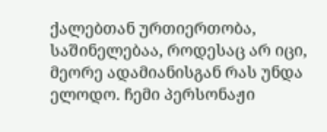ქალებთან ურთიერთობა, საშინელებაა, როდესაც არ იცი, მეორე ადამიანისგან რას უნდა ელოდო. ჩემი პერსონაჟი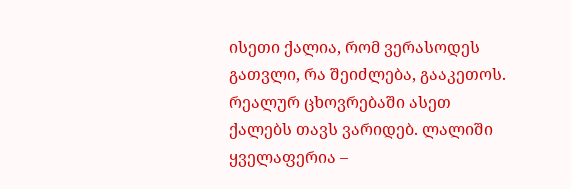ისეთი ქალია, რომ ვერასოდეს გათვლი, რა შეიძლება, გააკეთოს. რეალურ ცხოვრებაში ასეთ ქალებს თავს ვარიდებ. ლალიში ყველაფერია –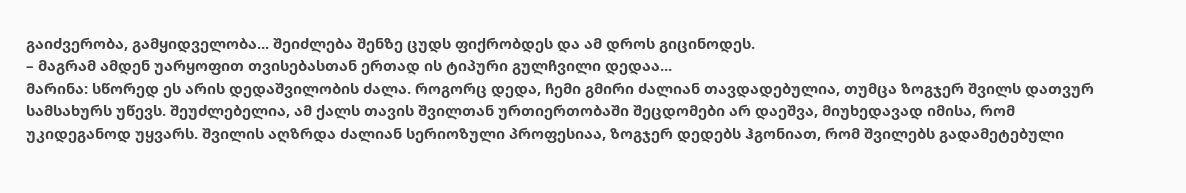გაიძვერობა, გამყიდველობა... შეიძლება შენზე ცუდს ფიქრობდეს და ამ დროს გიცინოდეს.
– მაგრამ ამდენ უარყოფით თვისებასთან ერთად ის ტიპური გულჩვილი დედაა...
მარინა: სწორედ ეს არის დედაშვილობის ძალა. როგორც დედა, ჩემი გმირი ძალიან თავდადებულია, თუმცა ზოგჯერ შვილს დათვურ სამსახურს უწევს. შეუძლებელია, ამ ქალს თავის შვილთან ურთიერთობაში შეცდომები არ დაეშვა, მიუხედავად იმისა, რომ უკიდეგანოდ უყვარს. შვილის აღზრდა ძალიან სერიოზული პროფესიაა, ზოგჯერ დედებს ჰგონიათ, რომ შვილებს გადამეტებული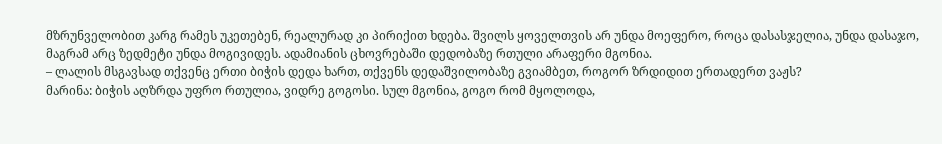მზრუნველობით კარგ რამეს უკეთებენ, რეალურად კი პირიქით ხდება. შვილს ყოველთვის არ უნდა მოეფერო, როცა დასასჯელია, უნდა დასაჯო, მაგრამ არც ზედმეტი უნდა მოგივიდეს. ადამიანის ცხოვრებაში დედობაზე რთული არაფერი მგონია.
– ლალის მსგავსად თქვენც ერთი ბიჭის დედა ხართ, თქვენს დედაშვილობაზე გვიამბეთ, როგორ ზრდიდით ერთადერთ ვაჟს?
მარინა: ბიჭის აღზრდა უფრო რთულია, ვიდრე გოგოსი. სულ მგონია, გოგო რომ მყოლოდა,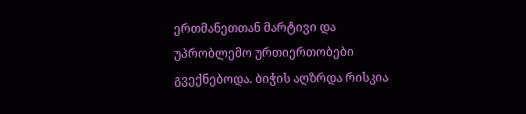ერთმანეთთან მარტივი და უპრობლემო ურთიერთობები გვექნებოდა. ბიჭის აღზრდა რისკია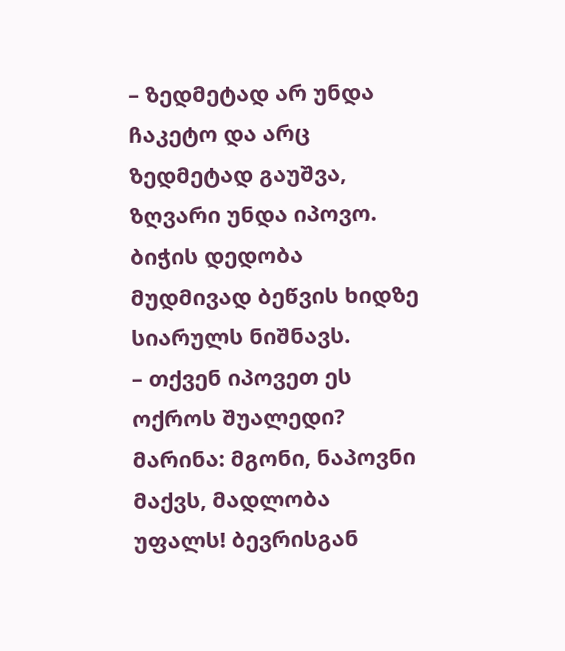– ზედმეტად არ უნდა ჩაკეტო და არც ზედმეტად გაუშვა, ზღვარი უნდა იპოვო. ბიჭის დედობა მუდმივად ბეწვის ხიდზე სიარულს ნიშნავს.
– თქვენ იპოვეთ ეს ოქროს შუალედი?
მარინა: მგონი, ნაპოვნი მაქვს, მადლობა უფალს! ბევრისგან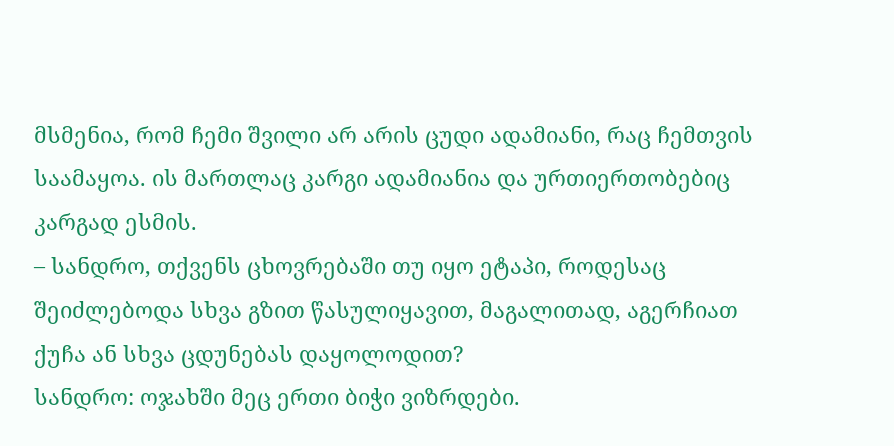მსმენია, რომ ჩემი შვილი არ არის ცუდი ადამიანი, რაც ჩემთვის საამაყოა. ის მართლაც კარგი ადამიანია და ურთიერთობებიც კარგად ესმის.
– სანდრო, თქვენს ცხოვრებაში თუ იყო ეტაპი, როდესაც შეიძლებოდა სხვა გზით წასულიყავით, მაგალითად, აგერჩიათ ქუჩა ან სხვა ცდუნებას დაყოლოდით?
სანდრო: ოჯახში მეც ერთი ბიჭი ვიზრდები.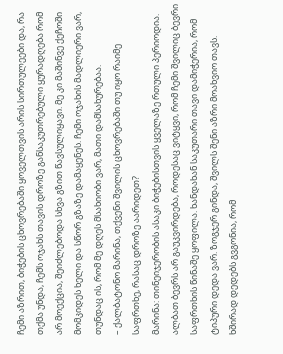ჩემი აზრით, ბიჭების ცხოვრებაში ყოველთვის არის სირთულეები და, რა თქმა უნდა, ჩემს ოჯახს თავის დროზე განსაკუთრებული ყურადღება რომ არ მოექცია, შეიძლებოდა სხვა გზით წავსულიყავი. მე კი მაშინვე ქეჩოში მომკიდეს ხელი და სწორ გზაზე დამაყენეს. ჩემი ოჯახის მადლიერი ვარ, თუნდაც ის, რომ მე დღეს მსახიობი ვარ, მათი დამსახურებაა.
– ქალბატონო მარინა, თქვენი შვილის ცხოვრებაში თუ იყო რაიმე საფრთხე, რასაც დროზე აარიდეთ?
მარინა: თინეიჯერობის ასაკი ბიჭებისთვის ყველაზე რთული პერიოდია. ალბათ ბევრს არ გაუკვირდება, როდესაც ვიტყვი, რომ ჩემი შვილიც ბევრი საფრთხის წინაშე ყოფილა. ხანდახან საკუთარი თავი დამიჭერია, რომ ტიპური დედა ვარ. ზოგჯერ გინდა, შვილს შენი აზრი მოახვიო თავს. ხშირად დედებს გვგონია, რომ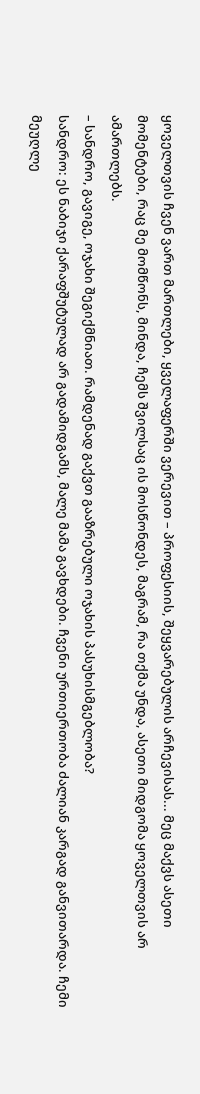ყოველთვის ჩვენ ვართ მართლები, ყველაფერში ვერევით – პროფესიის, შეყვარებულის არჩევისას... მეც მაქვს ასეთი მომენტები, რაც მე მომწონს, მინდა, ჩემს შვილსაც ის მოსწონდეს, მაგრამ, რა თქმა უნდა, ასეთი მიდგომა ყოველთვის არ ამართლებს.
– სანდრო, გავიგე, ოჯახი შეგიქმნიათ. რამდენად გაქვთ გააზრებული ოჯახის პასუხისმგებლობა?
სანდრო: ეს ნაბიჯი ქარაფშუტულად არ გადამიდგამს, მალე მამა გავხდები. ჩვენი ურთიერთობა ძალიან კარგად განვითარდა. ჩემი მეუღლე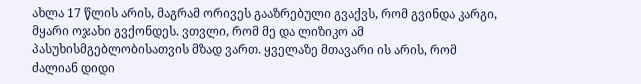ახლა 17 წლის არის, მაგრამ ორივეს გააზრებული გვაქვს, რომ გვინდა კარგი, მყარი ოჯახი გვქონდეს. ვთვლი, რომ მე და ლიზიკო ამ პასუხისმგებლობისათვის მზად ვართ. ყველაზე მთავარი ის არის, რომ ძალიან დიდი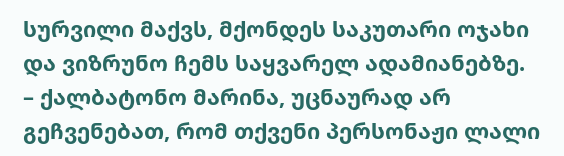სურვილი მაქვს, მქონდეს საკუთარი ოჯახი და ვიზრუნო ჩემს საყვარელ ადამიანებზე.
– ქალბატონო მარინა, უცნაურად არ გეჩვენებათ, რომ თქვენი პერსონაჟი ლალი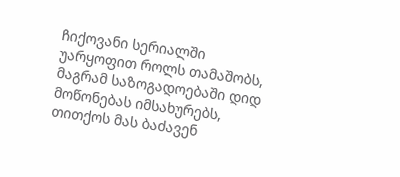ჩიქოვანი სერიალში უარყოფით როლს თამაშობს, მაგრამ საზოგადოებაში დიდ მოწონებას იმსახურებს, თითქოს მას ბაძავენ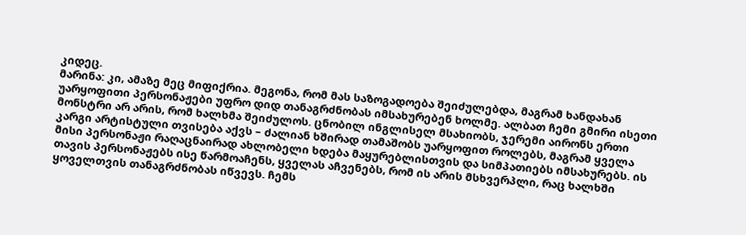კიდეც.
მარინა: კი, ამაზე მეც მიფიქრია. მეგონა, რომ მას საზოგადოება შეიძულებდა, მაგრამ ხანდახან უარყოფითი პერსონაჟები უფრო დიდ თანაგრძნობას იმსახურებენ ხოლმე. ალბათ ჩემი გმირი ისეთი მონსტრი არ არის, რომ ხალხმა შეიძულოს. ცნობილ ინგლისელ მსახიობს, ჯერემი აირონს ერთი კარგი არტისტული თვისება აქვს – ძალიან ხშირად თამაშობს უარყოფით როლებს, მაგრამ ყველა მისი პერსონაჟი რაღაცნაირად ახლობელი ხდება მაყურებლისთვის და სიმპათიებს იმსახურებს. ის თავის პერსონაჟებს ისე წარმოაჩენს, ყველას აჩვენებს, რომ ის არის მსხვერპლი, რაც ხალხში ყოველთვის თანაგრძნობას იწვევს. ჩემს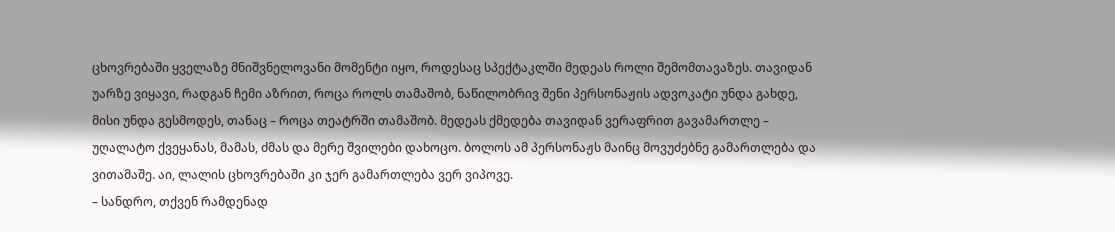ცხოვრებაში ყველაზე მნიშვნელოვანი მომენტი იყო, როდესაც სპექტაკლში მედეას როლი შემომთავაზეს. თავიდან უარზე ვიყავი, რადგან ჩემი აზრით, როცა როლს თამაშობ, ნაწილობრივ შენი პერსონაჟის ადვოკატი უნდა გახდე, მისი უნდა გესმოდეს, თანაც – როცა თეატრში თამაშობ. მედეას ქმედება თავიდან ვერაფრით გავამართლე – უღალატო ქვეყანას, მამას, ძმას და მერე შვილები დახოცო. ბოლოს ამ პერსონაჟს მაინც მოვუძებნე გამართლება და ვითამაშე. აი, ლალის ცხოვრებაში კი ჯერ გამართლება ვერ ვიპოვე.
– სანდრო, თქვენ რამდენად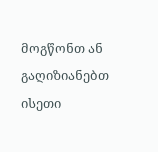მოგწონთ ან გაღიზიანებთ ისეთი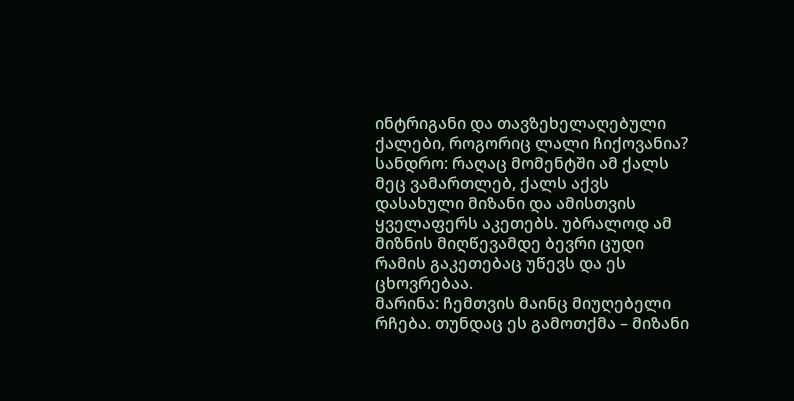ინტრიგანი და თავზეხელაღებული ქალები, როგორიც ლალი ჩიქოვანია?
სანდრო: რაღაც მომენტში ამ ქალს მეც ვამართლებ, ქალს აქვს დასახული მიზანი და ამისთვის ყველაფერს აკეთებს. უბრალოდ ამ მიზნის მიღწევამდე ბევრი ცუდი რამის გაკეთებაც უწევს და ეს ცხოვრებაა.
მარინა: ჩემთვის მაინც მიუღებელი რჩება. თუნდაც ეს გამოთქმა – მიზანი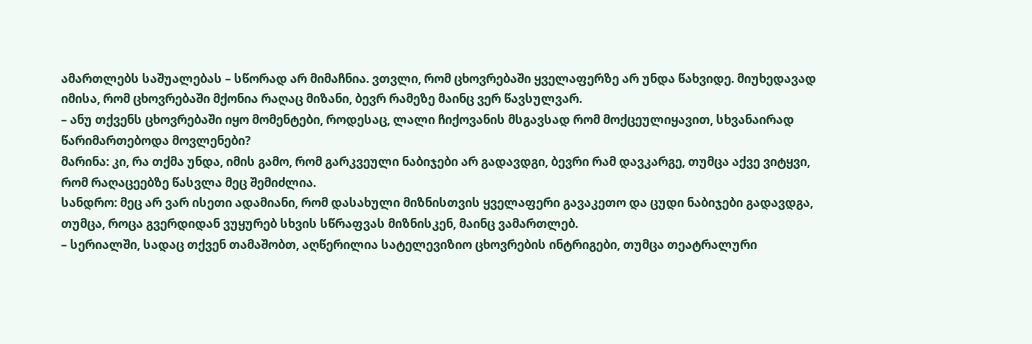ამართლებს საშუალებას – სწორად არ მიმაჩნია. ვთვლი, რომ ცხოვრებაში ყველაფერზე არ უნდა წახვიდე. მიუხედავად იმისა, რომ ცხოვრებაში მქონია რაღაც მიზანი, ბევრ რამეზე მაინც ვერ წავსულვარ.
– ანუ თქვენს ცხოვრებაში იყო მომენტები, როდესაც, ლალი ჩიქოვანის მსგავსად რომ მოქცეულიყავით, სხვანაირად წარიმართებოდა მოვლენები?
მარინა: კი, რა თქმა უნდა, იმის გამო, რომ გარკვეული ნაბიჯები არ გადავდგი, ბევრი რამ დავკარგე, თუმცა აქვე ვიტყვი, რომ რაღაცეებზე წასვლა მეც შემიძლია.
სანდრო: მეც არ ვარ ისეთი ადამიანი, რომ დასახული მიზნისთვის ყველაფერი გავაკეთო და ცუდი ნაბიჯები გადავდგა, თუმცა, როცა გვერდიდან ვუყურებ სხვის სწრაფვას მიზნისკენ, მაინც ვამართლებ.
– სერიალში, სადაც თქვენ თამაშობთ, აღწერილია სატელევიზიო ცხოვრების ინტრიგები, თუმცა თეატრალური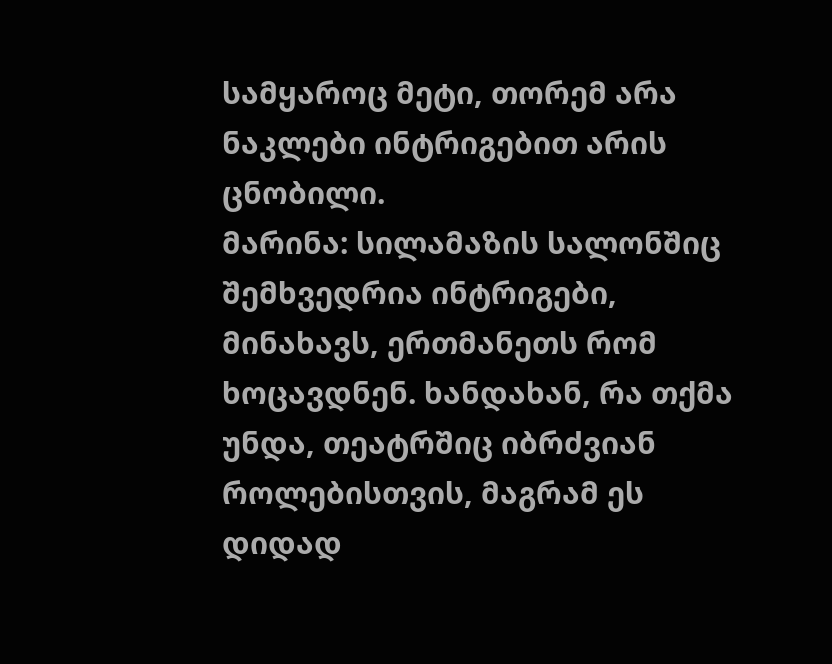სამყაროც მეტი, თორემ არა ნაკლები ინტრიგებით არის ცნობილი.
მარინა: სილამაზის სალონშიც შემხვედრია ინტრიგები, მინახავს, ერთმანეთს რომ ხოცავდნენ. ხანდახან, რა თქმა უნდა, თეატრშიც იბრძვიან როლებისთვის, მაგრამ ეს დიდად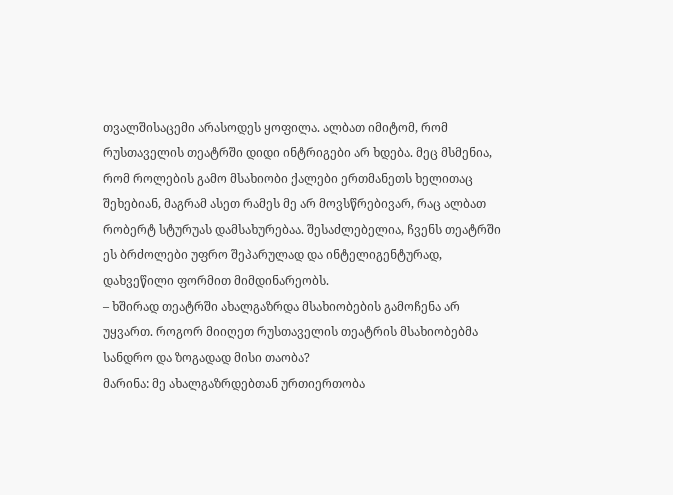თვალშისაცემი არასოდეს ყოფილა. ალბათ იმიტომ, რომ რუსთაველის თეატრში დიდი ინტრიგები არ ხდება. მეც მსმენია, რომ როლების გამო მსახიობი ქალები ერთმანეთს ხელითაც შეხებიან, მაგრამ ასეთ რამეს მე არ მოვსწრებივარ, რაც ალბათ რობერტ სტურუას დამსახურებაა. შესაძლებელია, ჩვენს თეატრში ეს ბრძოლები უფრო შეპარულად და ინტელიგენტურად, დახვეწილი ფორმით მიმდინარეობს.
– ხშირად თეატრში ახალგაზრდა მსახიობების გამოჩენა არ უყვართ. როგორ მიიღეთ რუსთაველის თეატრის მსახიობებმა სანდრო და ზოგადად მისი თაობა?
მარინა: მე ახალგაზრდებთან ურთიერთობა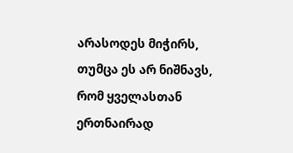არასოდეს მიჭირს, თუმცა ეს არ ნიშნავს, რომ ყველასთან ერთნაირად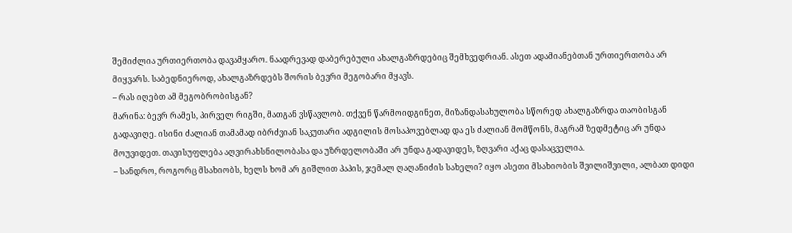შემიძლია ურთიერთობა დავამყარო. ნაადრევად დაბერებული ახალგაზრდებიც შემხვედრიან. ასეთ ადამიანებთან ურთიერთობა არ მიყვარს. საბედნიეროდ, ახალგაზრდებს შორის ბევრი მეგობარი მყავს.
– რას იღებთ ამ მეგობრობისგან?
მარინა: ბევრ რამეს, პირველ რიგში, მათგან ვსწავლობ. თქვენ წარმოიდგინეთ, მიზანდასახულობა სწორედ ახალგაზრდა თაობისგან გადავიღე. ისინი ძალიან თამამად იბრძვიან საკუთარი ადგილის მოსაპოვებლად და ეს ძალიან მომწონს, მაგრამ ზედმეტიც არ უნდა მოუვიდეთ. თავისუფლება აღვირახსნილობასა და უზრდელობაში არ უნდა გადავიდეს, ზღვარი აქაც დასაცველია.
– სანდრო, როგორც მსახიობს, ხელს ხომ არ გიშლით პაპის, ჯემალ ღაღანიძის სახელი? იყო ასეთი მსახიობის შვილიშვილი, ალბათ დიდი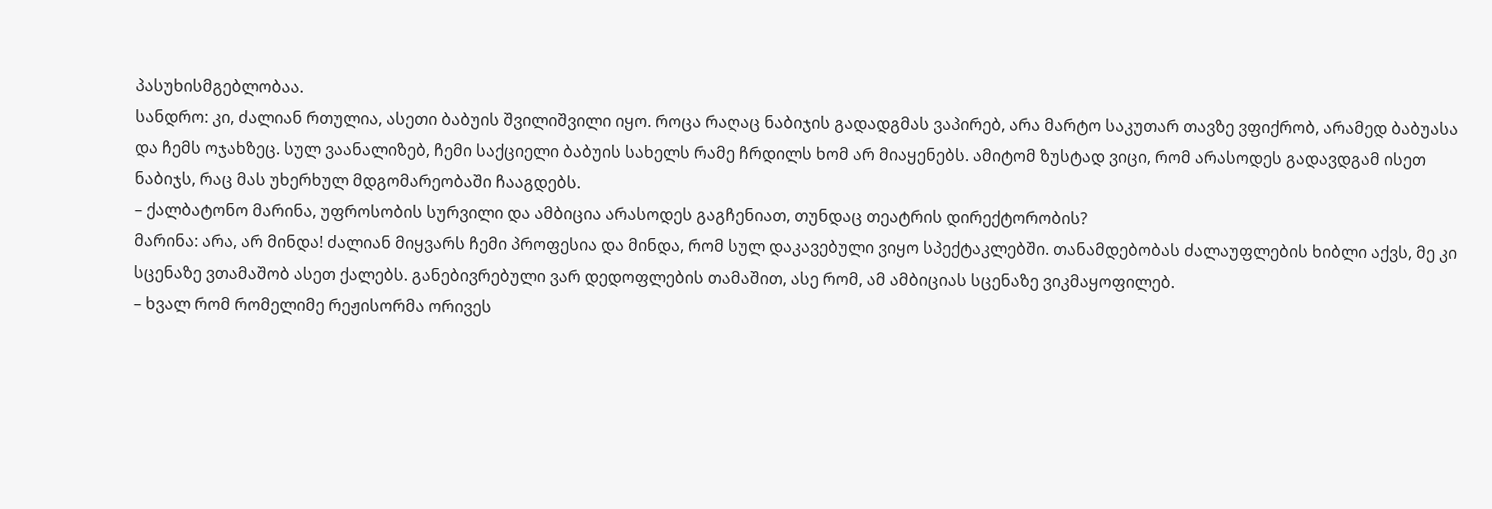პასუხისმგებლობაა.
სანდრო: კი, ძალიან რთულია, ასეთი ბაბუის შვილიშვილი იყო. როცა რაღაც ნაბიჯის გადადგმას ვაპირებ, არა მარტო საკუთარ თავზე ვფიქრობ, არამედ ბაბუასა და ჩემს ოჯახზეც. სულ ვაანალიზებ, ჩემი საქციელი ბაბუის სახელს რამე ჩრდილს ხომ არ მიაყენებს. ამიტომ ზუსტად ვიცი, რომ არასოდეს გადავდგამ ისეთ ნაბიჯს, რაც მას უხერხულ მდგომარეობაში ჩააგდებს.
– ქალბატონო მარინა, უფროსობის სურვილი და ამბიცია არასოდეს გაგჩენიათ, თუნდაც თეატრის დირექტორობის?
მარინა: არა, არ მინდა! ძალიან მიყვარს ჩემი პროფესია და მინდა, რომ სულ დაკავებული ვიყო სპექტაკლებში. თანამდებობას ძალაუფლების ხიბლი აქვს, მე კი სცენაზე ვთამაშობ ასეთ ქალებს. განებივრებული ვარ დედოფლების თამაშით, ასე რომ, ამ ამბიციას სცენაზე ვიკმაყოფილებ.
– ხვალ რომ რომელიმე რეჟისორმა ორივეს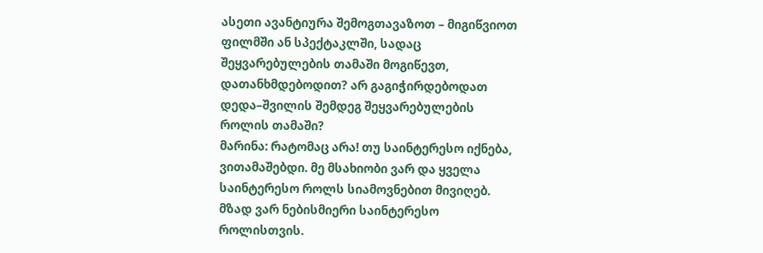ასეთი ავანტიურა შემოგთავაზოთ – მიგიწვიოთ ფილმში ან სპექტაკლში, სადაც შეყვარებულების თამაში მოგიწევთ, დათანხმდებოდით? არ გაგიჭირდებოდათ დედა–შვილის შემდეგ შეყვარებულების როლის თამაში?
მარინა: რატომაც არა! თუ საინტერესო იქნება, ვითამაშებდი. მე მსახიობი ვარ და ყველა საინტერესო როლს სიამოვნებით მივიღებ. მზად ვარ ნებისმიერი საინტერესო როლისთვის.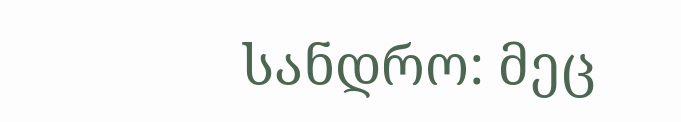სანდრო: მეც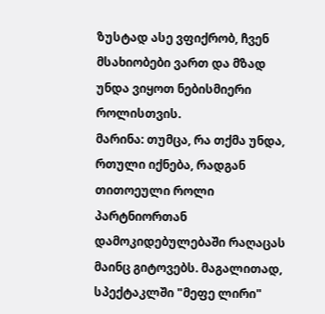ზუსტად ასე ვფიქრობ, ჩვენ მსახიობები ვართ და მზად უნდა ვიყოთ ნებისმიერი როლისთვის.
მარინა: თუმცა, რა თქმა უნდა, რთული იქნება, რადგან თითოეული როლი პარტნიორთან დამოკიდებულებაში რაღაცას მაინც გიტოვებს. მაგალითად, სპექტაკლში "მეფე ლირი"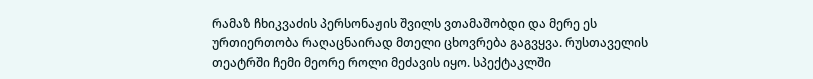რამაზ ჩხიკვაძის პერსონაჟის შვილს ვთამაშობდი და მერე ეს ურთიერთობა რაღაცნაირად მთელი ცხოვრება გაგვყვა. რუსთაველის თეატრში ჩემი მეორე როლი მეძავის იყო. სპექტაკლში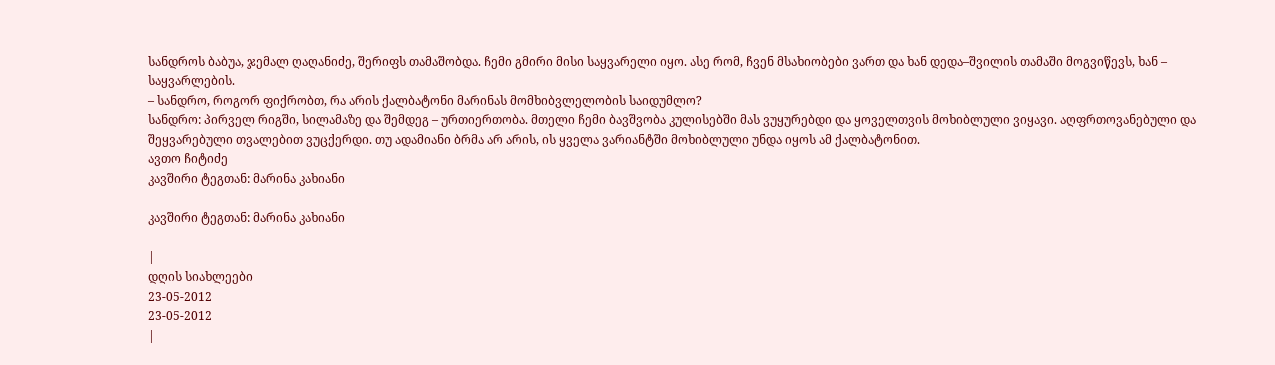სანდროს ბაბუა, ჯემალ ღაღანიძე, შერიფს თამაშობდა. ჩემი გმირი მისი საყვარელი იყო. ასე რომ, ჩვენ მსახიობები ვართ და ხან დედა–შვილის თამაში მოგვიწევს, ხან – საყვარლების.
– სანდრო, როგორ ფიქრობთ, რა არის ქალბატონი მარინას მომხიბვლელობის საიდუმლო?
სანდრო: პირველ რიგში, სილამაზე და შემდეგ – ურთიერთობა. მთელი ჩემი ბავშვობა კულისებში მას ვუყურებდი და ყოველთვის მოხიბლული ვიყავი. აღფრთოვანებული და შეყვარებული თვალებით ვუცქერდი. თუ ადამიანი ბრმა არ არის, ის ყველა ვარიანტში მოხიბლული უნდა იყოს ამ ქალბატონით.
ავთო ჩიტიძე
კავშირი ტეგთან: მარინა კახიანი

კავშირი ტეგთან: მარინა კახიანი

|
დღის სიახლეები
23-05-2012
23-05-2012
|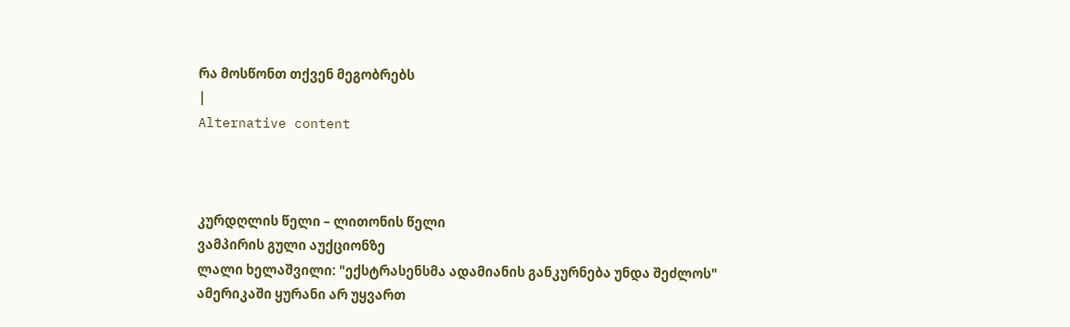რა მოსწონთ თქვენ მეგობრებს
|
Alternative content



კურდღლის წელი – ლითონის წელი
ვამპირის გული აუქციონზე
ლალი ხელაშვილი: "ექსტრასენსმა ადამიანის განკურნება უნდა შეძლოს"
ამერიკაში ყურანი არ უყვართ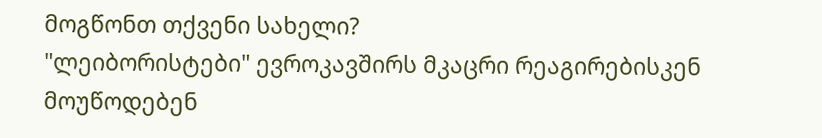მოგწონთ თქვენი სახელი?
"ლეიბორისტები" ევროკავშირს მკაცრი რეაგირებისკენ მოუწოდებენ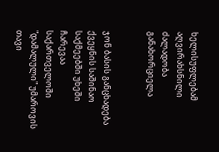ხელისუფლებამ აღვირახსნილი ძალადობა განახორციელა


ჯონ ბასის განცხადება ქვეყნის საშინაო საქმეებში უხეში ჩარევაა
საქართველოში "დამალული" უმაროვის თავი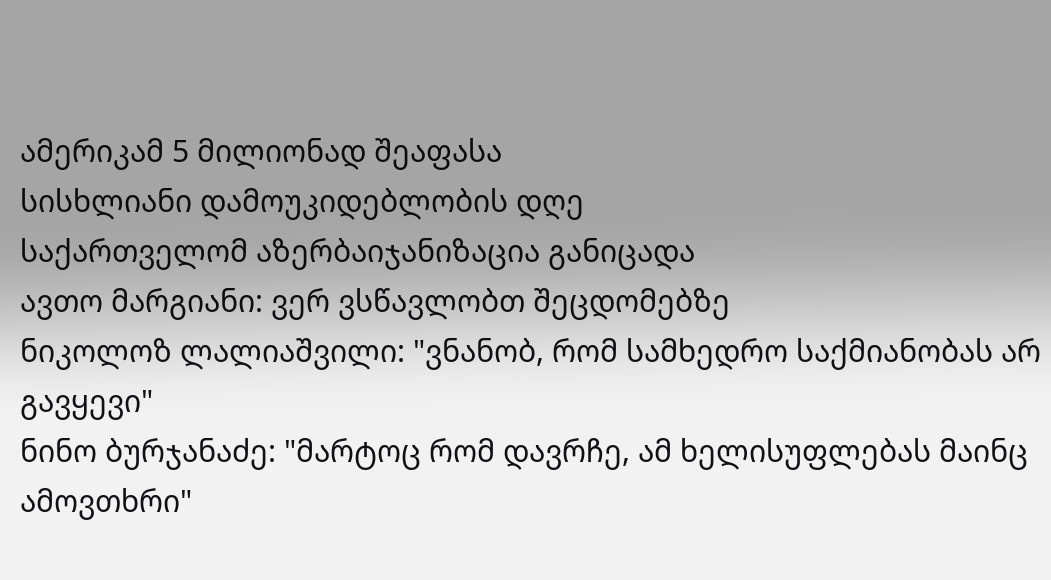ამერიკამ 5 მილიონად შეაფასა
სისხლიანი დამოუკიდებლობის დღე
საქართველომ აზერბაიჯანიზაცია განიცადა
ავთო მარგიანი: ვერ ვსწავლობთ შეცდომებზე
ნიკოლოზ ლალიაშვილი: "ვნანობ, რომ სამხედრო საქმიანობას არ გავყევი"
ნინო ბურჯანაძე: "მარტოც რომ დავრჩე, ამ ხელისუფლებას მაინც ამოვთხრი"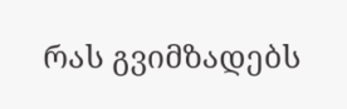რას გვიმზადებს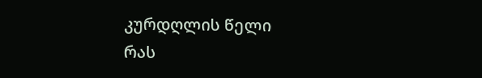კურდღლის წელი
რას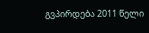გვპირდება 2011 წელი